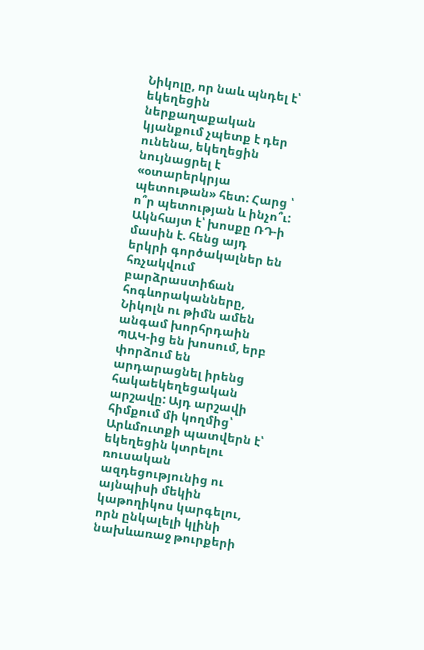Նիկոլը, որ նաև պնդել է՝ եկեղեցին ներքաղաքական կյանքում չպետք է դեր ունենա, եկեղեցին նույնացրել է «օտարերկրյա պետութան» հետ: Հարց ՝ ո՞ր պետության և ինչո՞ւ:
Ակնհայտ է՝ խոսքը ՌԴ-ի մասին է. հենց այդ երկրի գործակալներ են հռչակվում բարձրաստիճան հոգևորականները, Նիկոլն ու թիմն ամեն անգամ խորհրդաին ՊԱԿ-ից են խոսում, երբ փորձում են արդարացնել իրենց հակաեկեղեցական արշավը: Այդ արշավի հիմքում մի կողմից՝ Արևմուտքի պատվերն է՝ եկեղեցին կտրելու ռուսական ազդեցությունից ու այնպիսի մեկին կաթողիկոս կարգելու, որն ընկալելի կլինի նախևառաջ թուրքերի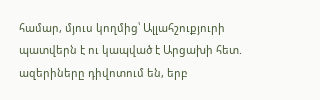համար, մյուս կողմից՝ Ալլահշուքյուրի պատվերն է ու կապված է Արցախի հետ. ազերիները դիվոտում են, երբ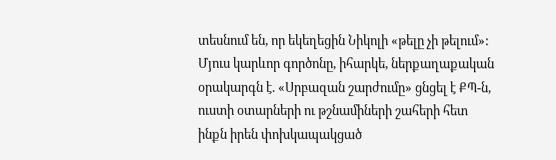տեսնում են, որ եկեղեցին Նիկոլի «թելը չի թելում»: Մյուս կարևոր գործոնը, իհարկե, ներքաղաքական օրակարգն է. «Սրբազան շարժումը» ցնցել է ՔՊ-ն, ուստի օտարների ու թշնամիների շահերի հետ ինքն իրեն փոխկապակցած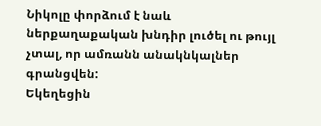Նիկոլը փորձում է նաև ներքաղաքական խնդիր լուծել ու թույլ չտալ, որ ամռանն անակնկալներ գրանցվեն:
Եկեղեցին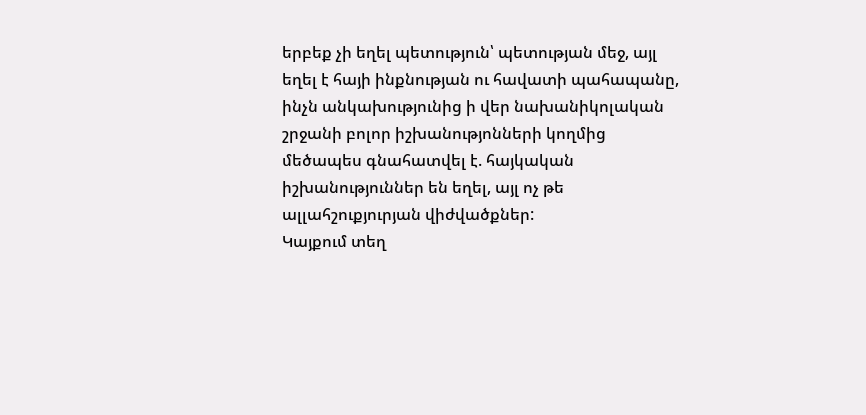երբեք չի եղել պետություն՝ պետության մեջ, այլ եղել է հայի ինքնության ու հավատի պահապանը, ինչն անկախությունից ի վեր նախանիկոլական շրջանի բոլոր իշխանությոնների կողմից մեծապես գնահատվել է. հայկական իշխանություններ են եղել, այլ ոչ թե ալլահշուքյուրյան վիժվածքներ:
Կայքում տեղ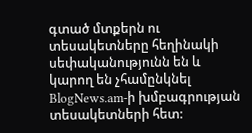գտած մտքերն ու տեսակետները հեղինակի սեփականությունն են և կարող են չհամընկնել BlogNews.am-ի խմբագրության տեսակետների հետ: